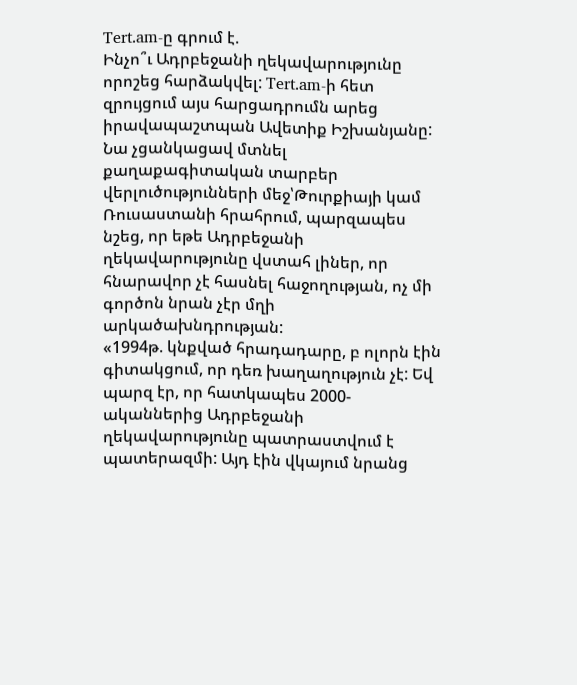Tert.am-ը գրում է.
Ինչո՞ւ Ադրբեջանի ղեկավարությունը որոշեց հարձակվել: Tert.am-ի հետ զրույցում այս հարցադրումն արեց իրավապաշտպան Ավետիք Իշխանյանը: Նա չցանկացավ մտնել քաղաքագիտական տարբեր վերլուծությունների մեջ՝Թուրքիայի կամ Ռուսաստանի հրահրում, պարզապես նշեց, որ եթե Ադրբեջանի ղեկավարությունը վստահ լիներ, որ հնարավոր չէ հասնել հաջողության, ոչ մի գործոն նրան չէր մղի արկածախնդրության:
«1994թ. կնքված հրադադարը, բ ոլորն էին գիտակցում, որ դեռ խաղաղություն չէ: Եվ պարզ էր, որ հատկապես 2000-ականներից Ադրբեջանի ղեկավարությունը պատրաստվում է պատերազմի: Այդ էին վկայում նրանց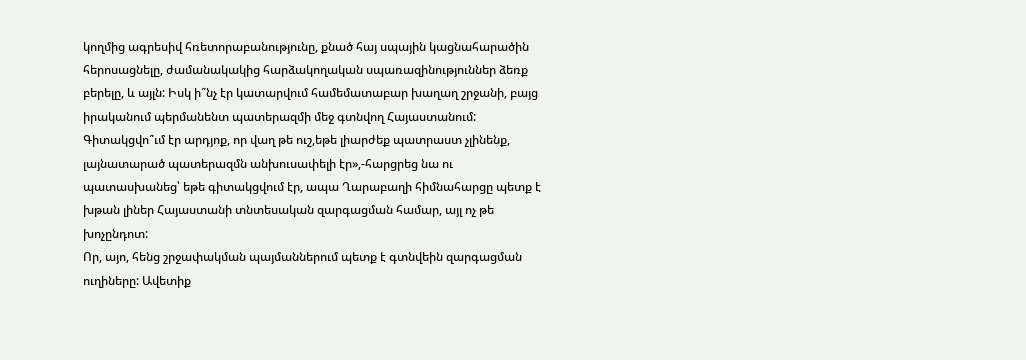կողմից ագրեսիվ հռետորաբանությունը, քնած հայ սպային կացնահարածին հերոսացնելը, ժամանակակից հարձակողական սպառազինություններ ձեռք բերելը, և այլն: Իսկ ի՞նչ էր կատարվում համեմատաբար խաղաղ շրջանի, բայց իրականում պերմանենտ պատերազմի մեջ գտնվող Հայաստանում: Գիտակցվո՞ւմ էր արդյոք, որ վաղ թե ուշ,եթե լիարժեք պատրաստ չլինենք, լայնատարած պատերազմն անխուսափելի էր»,-հարցրեց նա ու պատասխանեց՝ եթե գիտակցվում էր, ապա Ղարաբաղի հիմնահարցը պետք է խթան լիներ Հայաստանի տնտեսական զարգացման համար, այլ ոչ թե խոչընդոտ:
Որ, այո, հենց շրջափակման պայմաններում պետք է գտնվեին զարգացման ուղիները: Ավետիք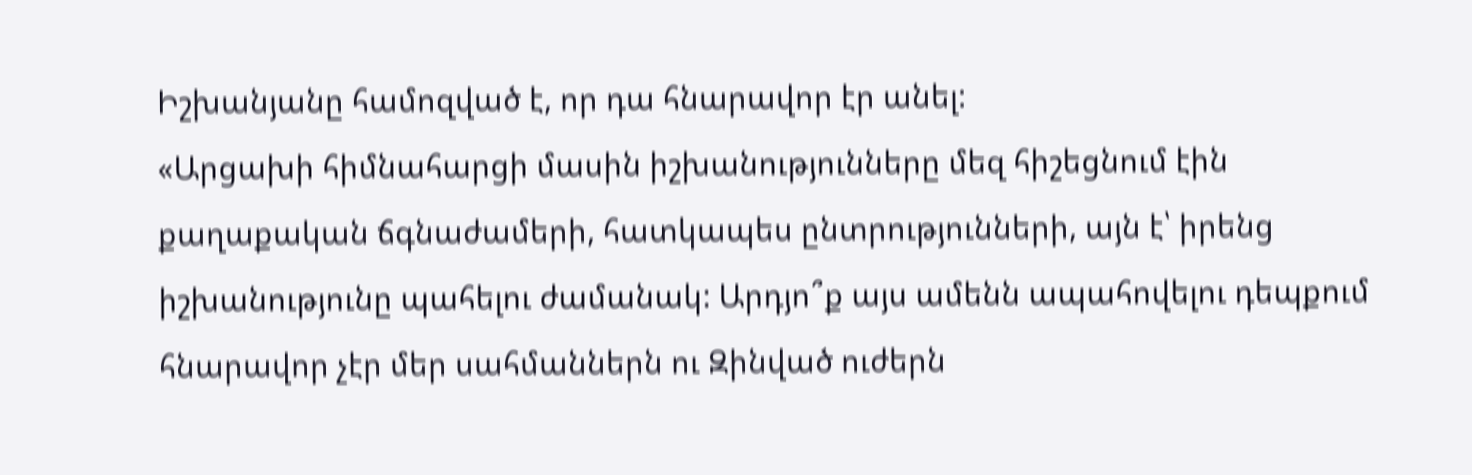Իշխանյանը համոզված է, որ դա հնարավոր էր անել:
«Արցախի հիմնահարցի մասին իշխանությունները մեզ հիշեցնում էին քաղաքական ճգնաժամերի, հատկապես ընտրությունների, այն է՝ իրենց իշխանությունը պահելու ժամանակ: Արդյո՞ք այս ամենն ապահովելու դեպքում հնարավոր չէր մեր սահմաններն ու Զինված ուժերն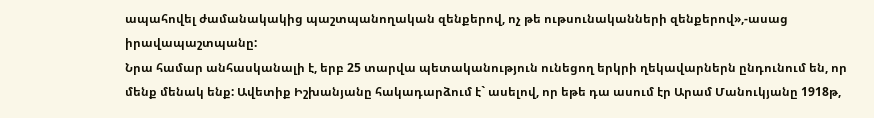ապահովել ժամանակակից պաշտպանողական զենքերով, ոչ թե ութսունականների զենքերով»,-ասաց իրավապաշտպանը:
Նրա համար անհասկանալի է, երբ 25 տարվա պետականություն ունեցող երկրի ղեկավարներն ընդունում են, որ մենք մենակ ենք: Ավետիք Իշխանյանը հակադարձում է` ասելով, որ եթե դա ասում էր Արամ Մանուկյանը 1918թ,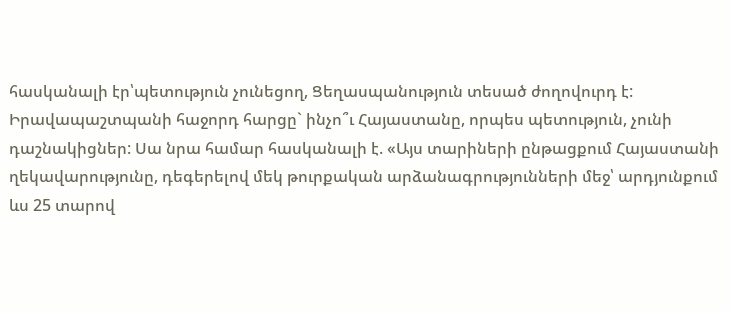հասկանալի էր՝պետություն չունեցող, Ցեղասպանություն տեսած ժողովուրդ է:
Իրավապաշտպանի հաջորդ հարցը` ինչո՞ւ Հայաստանը, որպես պետություն, չունի դաշնակիցներ: Սա նրա համար հասկանալի է. «Այս տարիների ընթացքում Հայաստանի ղեկավարությունը, դեգերելով մեկ թուրքական արձանագրությունների մեջ՝ արդյունքում ևս 25 տարով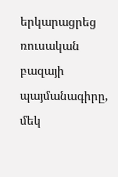երկարացրեց ռուսական բազայի պայմանագիրը, մեկ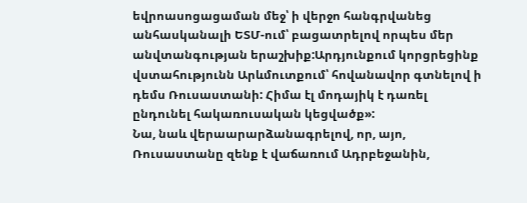եվրոասոցացաման մեջ՝ ի վերջո հանգրվանեց անհասկանալի ԵՏՄ-ում՝ բացատրելով որպես մեր անվտանգության երաշխիք:Արդյունքում կորցրեցինք վստահությունն Արևմուտքում՝ հովանավոր գտնելով ի դեմս Ռուսաստանի: Հիմա էլ մոդայիկ է դառել ընդունել հակառուսական կեցվածք»:
Նա, նաև վերաարարձանագրելով, որ, այո, Ռուսաստանը զենք է վաճառում Ադրբեջանին,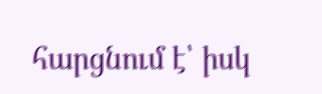հարցնում է՝ իսկ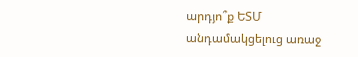արդյո՞ք ԵՏՄ անդամակցելուց առաջ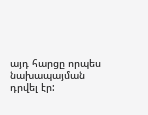այդ հարցը որպես նախապայման դրվել էր: